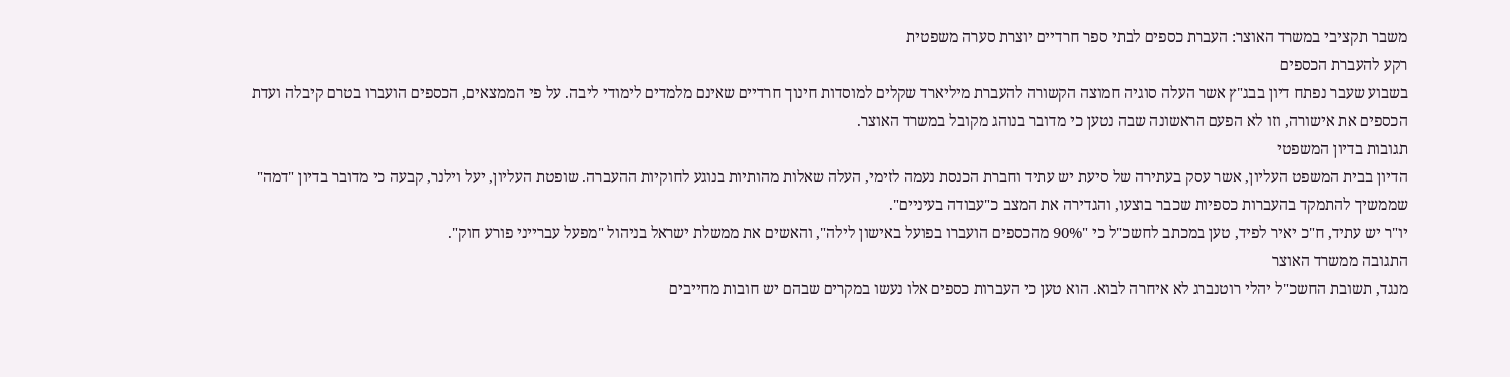משבר תקציבי במשרד האוצר: העברת כספים לבתי ספר חרדיים יוצרת סערה משפטית
רקע להעברת הכספים
בשבוע שעבר נפתח דיון בבג"ץ אשר העלה סוגיה חמוצה הקשורה להעברת מיליארד שקלים למוסדות חינוך חרדיים שאינם מלמדים לימודי ליבה. על פי הממצאים, הכספים הועברו בטרם קיבלה ועדת הכספים את אישורה, וזו לא הפעם הראשונה שבה נטען כי מדובר בנוהג מקובל במשרד האוצר.
תגובות בדיון המשפטי
הדיון בבית המשפט העליון, אשר עסק בעתירה של סיעת יש עתיד וחברת הכנסת נעמה לזימי, העלה שאלות מהותיות בנוגע לחוקיות ההעברה. שופטת העליון, יעל וילנר, קבעה כי מדובר בדיון "דמה" שממשיך להתמקד בהעברות כספיות שכבר בוצעו, והגדירה את המצב כ"עבודה בעיניים".
יו"ר יש עתיד, ח"כ יאיר לפיד, טען במכתב לחשכ"ל כי "90% מהכספים הועברו בפועל באישון לילה", והאשים את ממשלת ישראל בניהול "מפעל עברייני פורע חוק".
התגובה ממשרד האוצר
מנגד, תשובת החשכ"ל יהלי רוטנברג לא איחרה לבוא. הוא טען כי העברות כספים אלו נעשו במקרים שבהם יש חובות מחייבים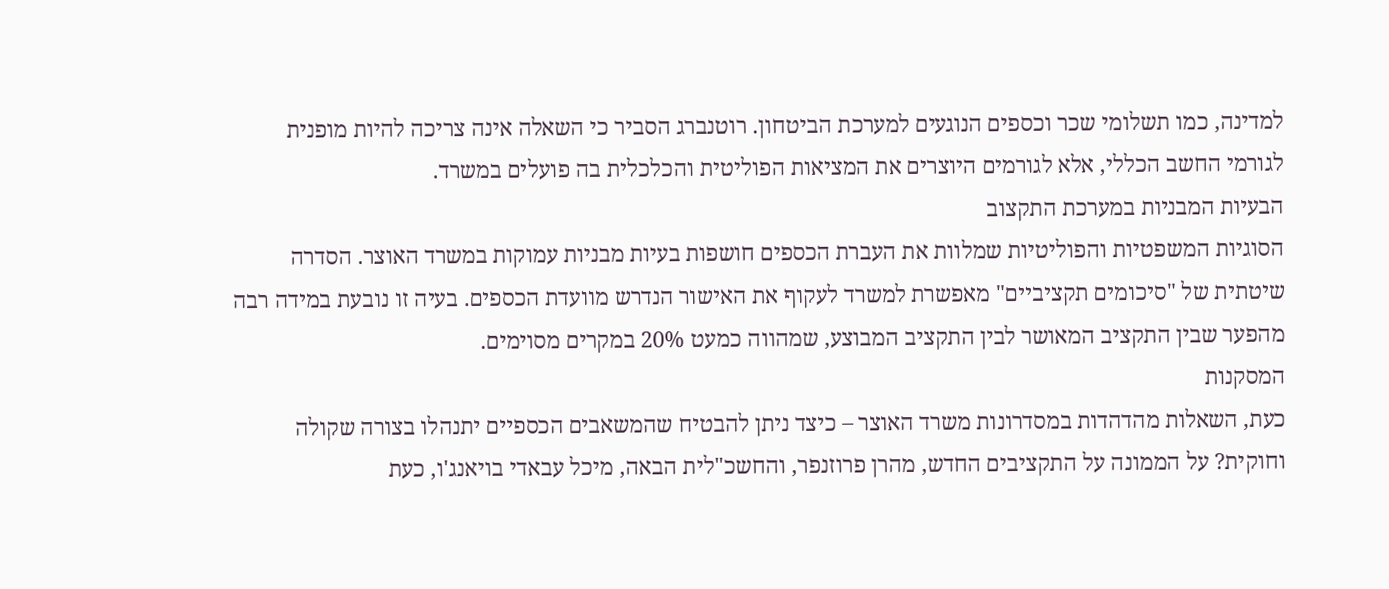למדינה, כמו תשלומי שכר וכספים הנוגעים למערכת הביטחון. רוטנברג הסביר כי השאלה אינה צריכה להיות מופנית לגורמי החשב הכללי, אלא לגורמים היוצרים את המציאות הפוליטית והכלכלית בה פועלים במשרד.
הבעיות המבניות במערכת התקצוב
הסוגיות המשפטיות והפוליטיות שמלוות את העברת הכספים חושפות בעיות מבניות עמוקות במשרד האוצר. הסדרה שיטתית של "סיכומים תקציביים" מאפשרת למשרד לעקוף את האישור הנדרש מוועדת הכספים. בעיה זו נובעת במידה רבה מהפער שבין התקציב המאושר לבין התקציב המבוצע, שמהווה כמעט 20% במקרים מסוימים.
המסקנות
כעת, השאלות מהדהדות במסדרונות משרד האוצר – כיצד ניתן להבטיח שהמשאבים הכספיים יתנהלו בצורה שקולה וחוקית? על הממונה על התקציבים החדש, מהרן פרוזנפר, והחשכ"לית הבאה, מיכל עבאדי בויאנג'ו, כעת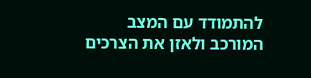להתמודד עם המצב המורכב ולאזן את הצרכים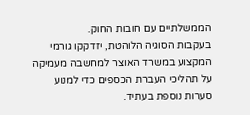הממשלתיים עם חובות החוק.
בעקבות הסוגיה הלוהטת, יזדקקו גורמי המקצוע במשרד האוצר למחשבה מעמיקה על תהליכי העברת הכספים כדי למנוע סערות נוספת בעתיד.